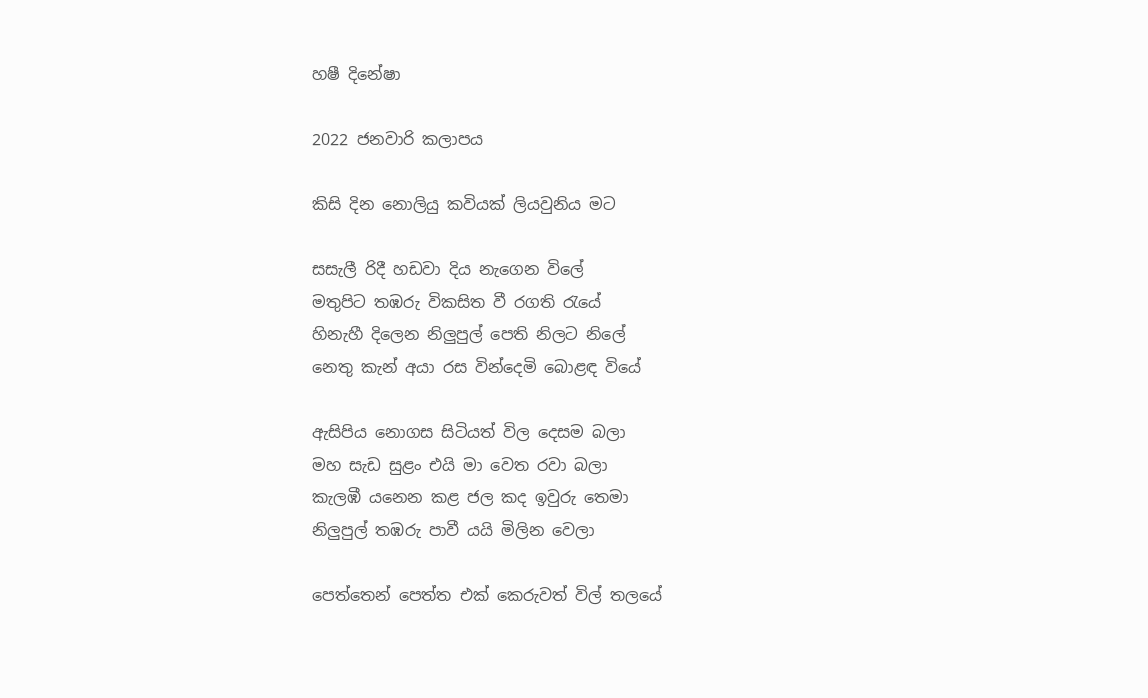හෂී දිනේෂා

2022 ජනවාරි කලාපය

කිසි දින නොලියු කවියක් ලියවුනිය මට

සසැලී රිදී හඩවා දිය නැගෙන විලේ
මතුපිට තඹරු විකසිත වී රගති රැයේ
හිනැහී දිලෙන නිලුපුල් පෙති නිලට නිලේ
නෙතු කැන් අයා රස වින්දෙමි බොළඳ වියේ

ඇසිපිය නොගස සිටියත් විල දෙසම බලා
මහ සැඩ සුළං එයි මා වෙත රවා බලා
කැලඹී යනෙන කළ ජල කද ඉවුරු තෙමා
නිලුපුල් තඹරු පාවී යයි මිලින වෙලා

පෙත්තෙන් පෙත්ත එක් කෙරුවත් විල් තලයේ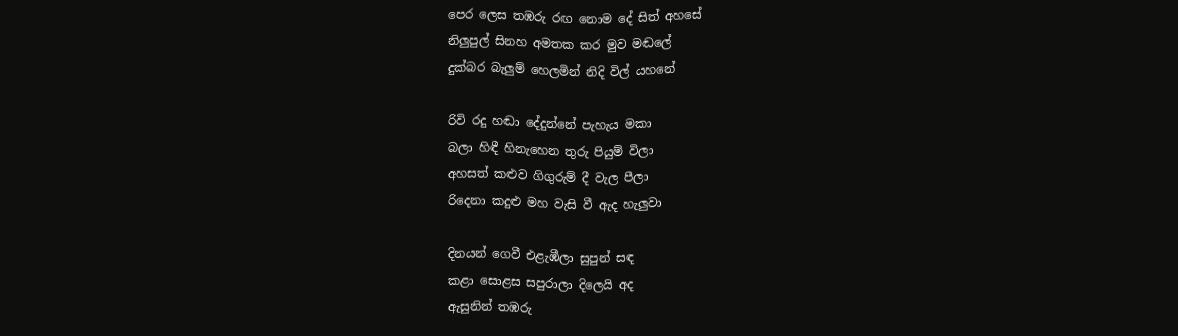පෙර ලෙස තඹරු රඟ නොම දේ සිත් අහසේ
නිලුපුල් සිනහ අමතක කර මුව මඬලේ
දුක්බර බැලුම් හෙලමින් නිදි විල් යහනේ

රිවි රදු හඬා දේදුන්නේ පැහැය මකා
බලා හිඳී හිනැහෙන තුරු පියුම් විලා
අහසත් කළුව ගිගුරුම් දී වැල පීලා
රිදෙනා කදුළු මහ වැසි වී ඇද හැලුවා

දිනයන් ගෙවී එළැඹීලා සුපුන් සඳ
කළා සොළස සපුරාලා දිලෙයි අද
ඇසුනින් තඹරු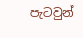පැටවුන්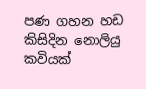පණ ගහන හඩ
කිසිදින නොලියු කවියක්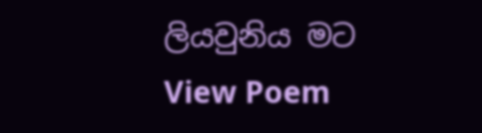ලියවුනිය මට
View Poem